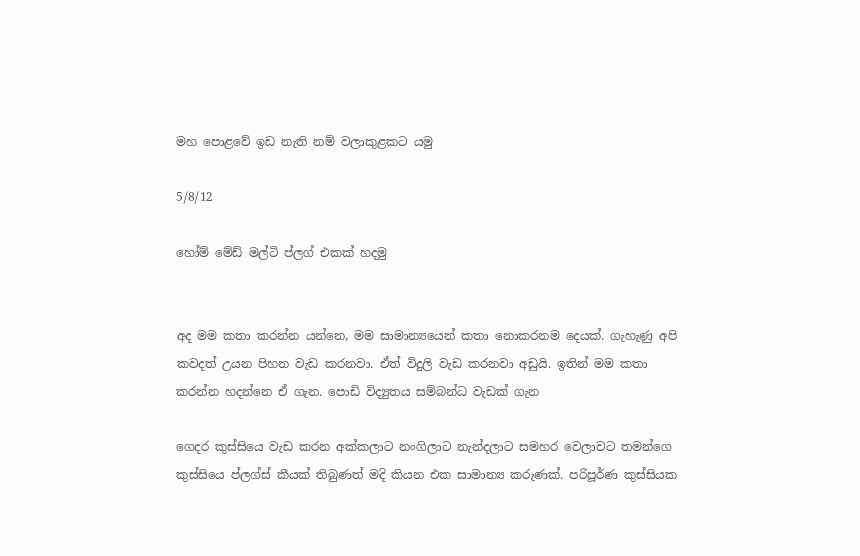මහ පොළවේ ඉඩ නැති නම් වලාකුළකට යමු

5/8/12

හෝම් මේඩ් මල්ටි ප්ලග් එකක් හදමු


අද මම කතා කරන්න යන්නෙ, මම සාමාන්‍යයෙන් කතා නොකරනම දෙයක්. ගැහැණු අපි කවදත් උයන පිහන වැඩ කරනවා. ඒත් විදුලි වැඩ කරනවා අඩුයි. ඉතින් මම කතා කරන්න හදන්නෙ ඒ ගැන. පොඩි විද්‍යුතය සම්බන්ධ වැඩක් ගැන

ගෙදර කුස්සියෙ වැඩ කරන අක්කලාට නංගිලාට නැන්දලාට සමහර වෙලාවට තමන්ගෙ කුස්සියෙ ප්ලග්ස් කීයක් තිබුණත් මදි කියන එක සාමාන්‍ය කරුණක්. පරිපූර්ණ කුස්සියක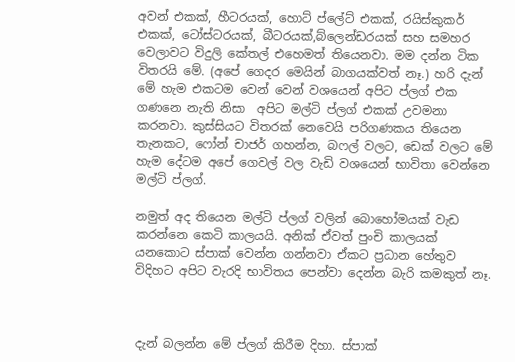අවන් එකක්, හීටරයක්, හොට් ප්ලේට් එකක්, රයිස්කුකර් එකක්, ටෝස්ටරයක්, බීටරයක්,බ්ලෙන්ඩරයක් සහ සමහර වෙලාවට විදුලි කේතල් එහෙමත් තියෙනවා. මම දන්න ටික විතරයි මේ. (අපේ ගෙදර මෙයින් බාගයක්වත් නෑ.) හරි දැන් මේ හැම එකටම වෙන් වෙන් වශයෙන් අපිට ප්ලග් එක ගණනෙ නැති නිසා  අපිට මල්ටි ප්ලග් එකක් උවමනා කරනවා. කුස්සියට විතරක් නෙවෙයි පරිගණකය තියෙන තැනකට, ෆෝන් චාජර් ගහන්න, බෆල් වලට, ඩෙක් වලට මේ හැම දේටම අපේ ගෙවල් වල වැඩි වශයෙන් භාවිතා වෙන්නෙ මල්ටි ප්ලග්.

නමුත් අද තියෙන මල්ටි ප්ලග් වලින් බොහෝමයක් වැඩ කරන්නෙ කෙටි කාලයයි. අනික් ඒවත් පුංචි කාලයක් යනකොට ස්පාක් වෙන්න ගන්නවා ඒකට ප්‍රධාන හේතුව විදිහට අපිට වැරදි භාවිතය පෙන්වා දෙන්න බැරි කමකුත් නෑ.



දැන් බලන්න මේ ප්ලග් කිරීම දිහා. ස්පාක්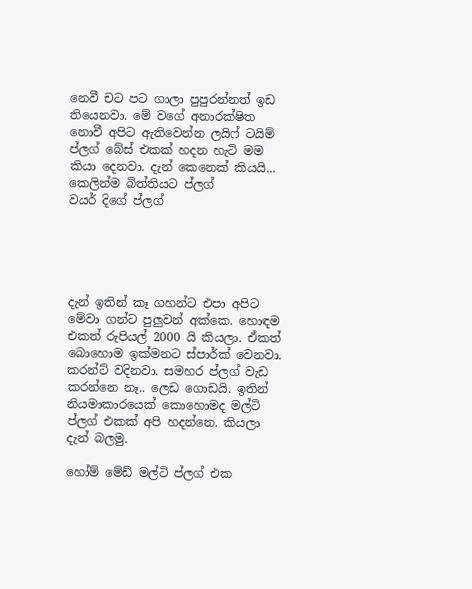නෙවී චට පට ගාලා පුපුරන්නත් ඉඩ තියෙනවා. මේ වගේ අනාරක්ෂිත නොවී අපිට ඇතිවෙන්න ලයිෆ් ටයිම් ප්ලග් බේස් එකක් හදන හැටි මම කියා දෙනවා. දැන් කෙනෙක් කියයි...
කෙලින්ම බිත්තියට ප්ලග්
වයර් දිගේ ප්ලග්





දැන් ඉතින් කෑ ගහන්ට එපා අපිට මේවා ගන්ට පුලුවන් අක්කෙ. හොඳම එකත් රුපියල් 2000 යි කියලා. ඒකත් බොහොම ඉක්මනට ස්පාර්ක් වෙනවා. කරන්ට් වදිනවා. සමහර ප්ලග් වැඩ කරන්නෙ නෑ.. ලෙඩ ගොඩයි. ඉතින් නියමාකාරයෙක් කොහොමද මල්ටි ප්ලග් එකක් අපි හදන්නෙ. කියලා දැන් බලමු.

හෝම් මේඩ් මල්ටි ප්ලග් එක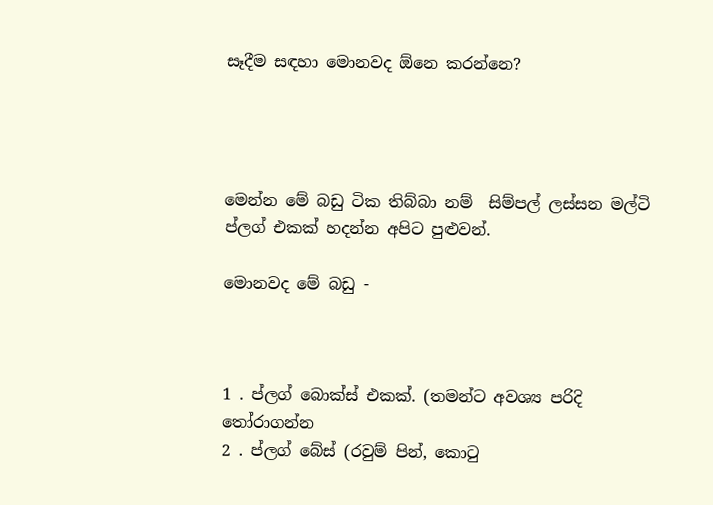සෑදීම සඳහා මොනවද ඕනෙ කරන්නෙ?




මෙන්න මේ බඩු ටික තිබ්බා නම්  සිම්පල් ලස්සන මල්ටි ප්ලග් එකක් හදන්න අපිට පුළුවන්.

මොනවද මේ බඩු -



1 . ප්ලග් බොක්ස් එකක්. (තමන්ට අවශ්‍ය පරිදි තෝරාගන්න
2 . ප්ලග් බේස් (රවුම් පින්, කොටු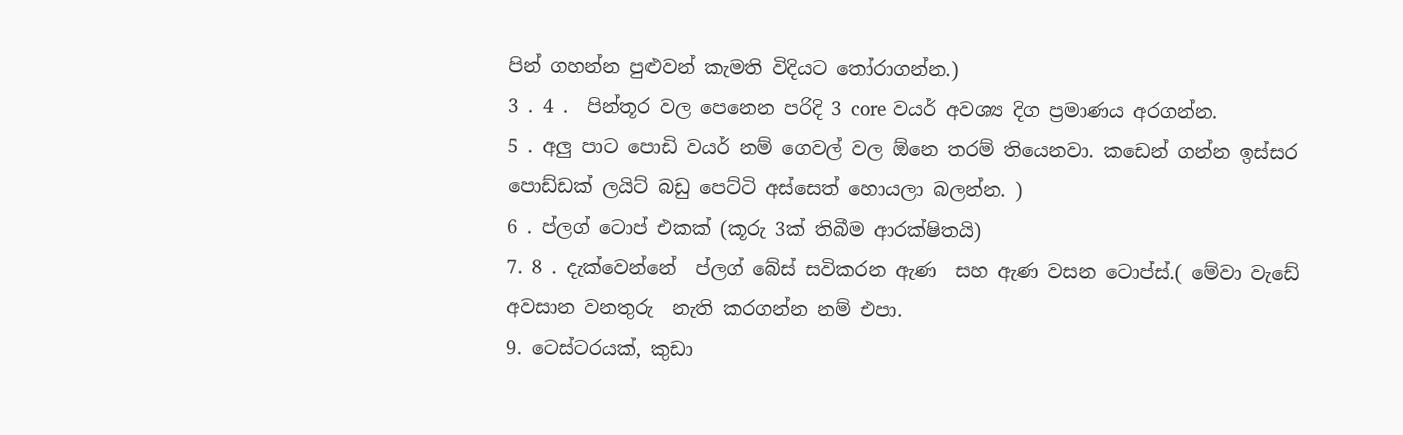පින් ගහන්න පුළුවන් කැමති විදියට තෝරාගන්න.)
3 . 4 .  පින්තූර වල පෙනෙන පරිදි 3 core වයර් අවශ්‍ය දිග ප්‍රමාණය අරගන්න.
5 . අලු පාට පොඩි වයර් නම් ගෙවල් වල ඕනෙ තරම් තියෙනවා. කඩෙන් ගන්න ඉස්සර පොඩ්ඩක් ලයිට් බඩු පෙට්ටි අස්සෙත් හොයලා බලන්න. )
6 . ප්ලග් ටොප් එකක් (කූරු 3ක් තිබීම ආරක්ෂිතයි)
7. 8 . දැක්වෙන්නේ  ප්ලග් බේස් සවිකරන ඇණ  සහ ඇණ වසන ටොප්ස්.( මේවා වැඩේ අවසාන වනතුරු  නැති කරගන්න නම් එපා.
9. ටෙස්ටරයක්, කුඩා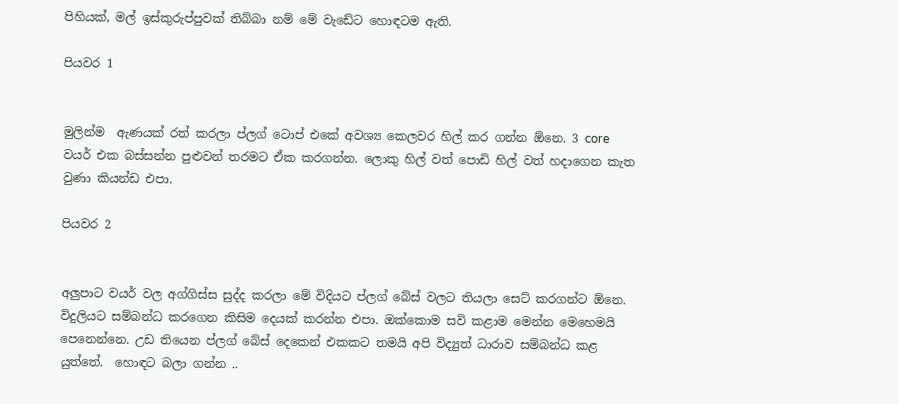පිහියක්, මල් ඉස්කුරුප්පුවක් තිබ්බා නම් මේ වැඩේට හොඳටම ඇති.

පියවර 1


මුලින්ම  ඇණයක් රත් කරලා ප්ලග් ටොප් එකේ අවශ්‍ය කෙලවර හිල් කර ගන්න ඕනෙ. 3 core වයර් එක බස්සන්න පුළුවන් තරමට ඒක කරගන්න. ලොකු හිල් වත් පොඩි හිල් වත් හදාගෙන කැත වුණා කියන්ඩ එපා.

පියවර 2


අලුපාට වයර් වල අග්ගිස්ස සුද්ද කරලා මේ විදියට ප්ලග් බේස් වලට තියලා සෙට් කරගන්ට ඕනෙ. විදුලියට සම්බන්ධ කරගෙන කිසිම දෙයක් කරන්න එපා. ඔක්කොම සවි කළාම මෙන්න මෙහෙමයි පෙනෙන්නෙ. උඩ තියෙන ප්ලග් බේස් දෙකෙන් එකකට තමයි අපි විද්‍යුත් ධාරාව සම්බන්ධ කළ යුත්තේ.  හොඳට බලා ගන්න ..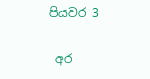පියවර 3

 අර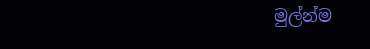මුල්න්ම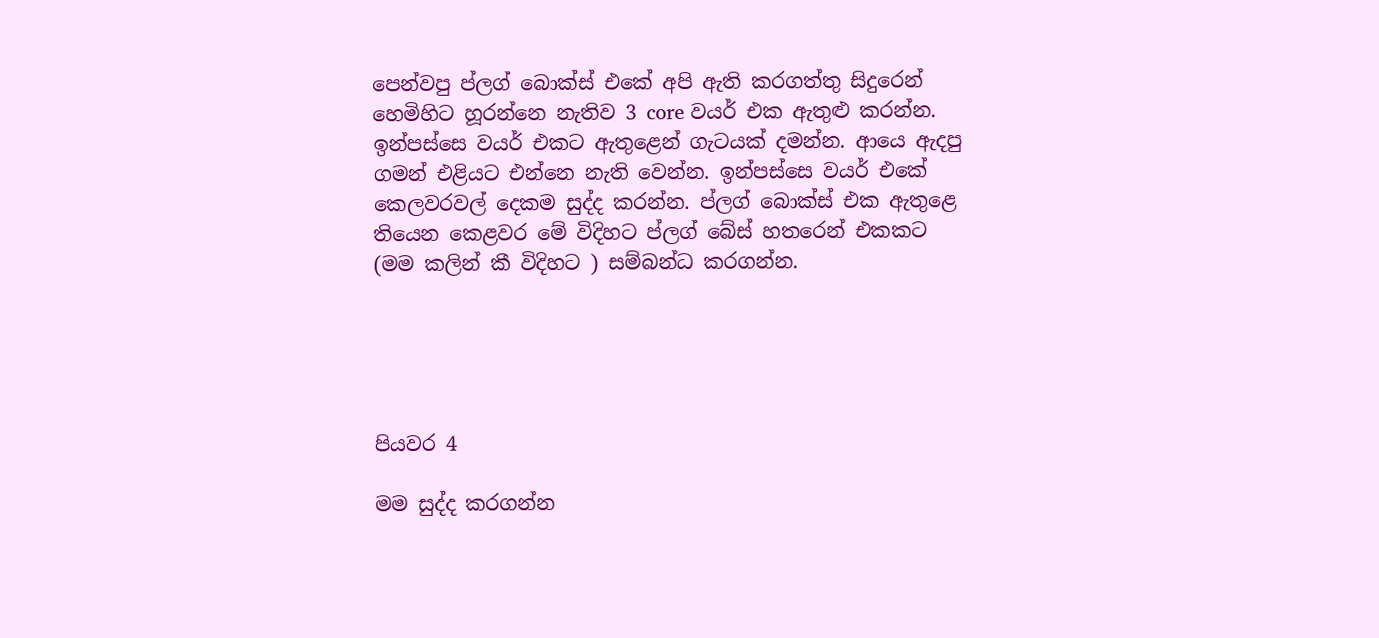පෙන්වපු ප්ලග් බොක්ස් එකේ අපි ඇති කරගත්තු සිදුරෙන් හෙමිහිට හූරන්නෙ නැතිව 3 core වයර් එක ඇතුළු කරන්න. ඉන්පස්සෙ වයර් එකට ඇතුළෙන් ගැටයක් දමන්න. ආයෙ ඇදපු ගමන් එළියට එන්නෙ නැති වෙන්න. ඉන්පස්සෙ වයර් එකේ කෙලවරවල් දෙකම සුද්ද කරන්න. ප්ලග් බොක්ස් එක ඇතුළෙ තියෙන කෙළවර මේ විදිහට ප්ලග් බේස් හතරෙන් එකකට (මම කලින් කී විදිහට ) සම්බන්ධ කරගන්න.





පියවර 4

මම සුද්ද කරගන්න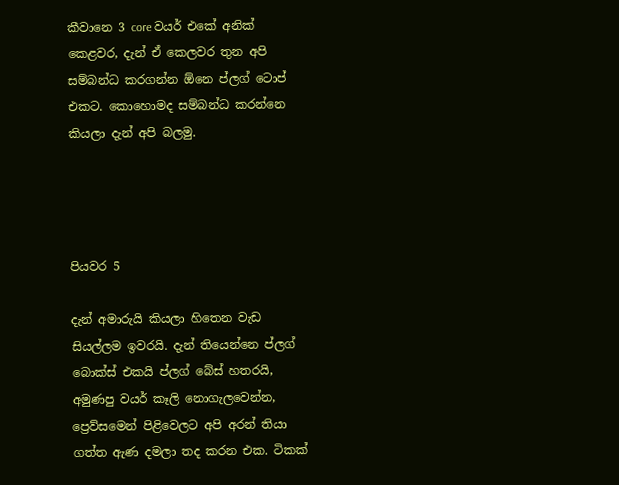කීවානෙ 3 core වයර් එකේ අනික් කෙළවර, දැන් ඒ කෙලවර තුන අපි සම්බන්ධ කරගන්න ඕනෙ ප්ලග් ටොප් එකට. කොහොමද සම්බන්ධ කරන්නෙ කියලා දැන් අපි බලමු.




පියවර 5

දැන් අමාරුයි කියලා හිතෙන වැඩ සියල්ලම ඉවරයි. දැන් තියෙන්නෙ ප්ලග් බොක්ස් එකයි ප්ලග් බේස් හතරයි, අමුණපු වයර් කෑලි නොගැලවෙන්න, ප්‍රෙව්සමෙන් පිළිවෙලට අපි අරන් තියා ගත්ත ඇණ දමලා තද කරන එක. ටිකක්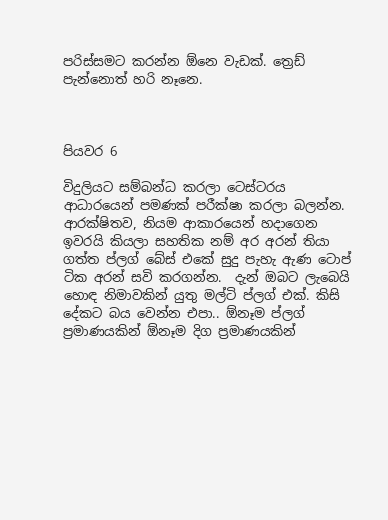පරිස්සමට කරන්න ඕනෙ වැඩක්. ත්‍රෙඩ් පැන්නොත් හරි නෑනෙ.



පියවර 6

විදුලියට සම්බන්ධ කරලා ටෙස්ටරය ආධාරයෙන් පමණක් පරීක්ෂා කරලා බලන්න. ආරක්ෂිතව, නියම ආකාරයෙන් හදාගෙන ඉවරයි කියලා සහතික නම් අර අරන් තියා ගත්ත ප්ලග් බේස් එකේ සුදු පැහැ ඇණ ටොප් ටික අරන් සවි කරගන්න.  දැන් ඔබට ලැබෙයි හොඳ නිමාවකින් යුතු මල්ටි ප්ලග් එක්. කිසි දේකට බය වෙන්න එපා.. ඕනෑම ප්ලග් ප්‍රමාණයකින් ඕනෑම දිග ප්‍රමාණයකින්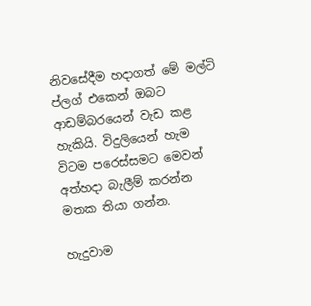නිවසේදීම හදාගත් මේ මල්ටි ප්ලග් එකෙන් ඔබට ආඩම්බරයෙන් වැඩ කළ හැකියි. විදුලියෙන් හැම විටම පරෙස්සමට මෙවන් අත්හදා බැලීම් කරන්න මතක තියා ගන්න.

හැදුවාම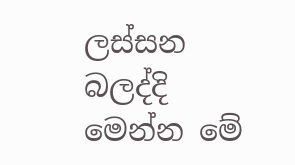ලස්සන බලද්දි මෙන්න මේ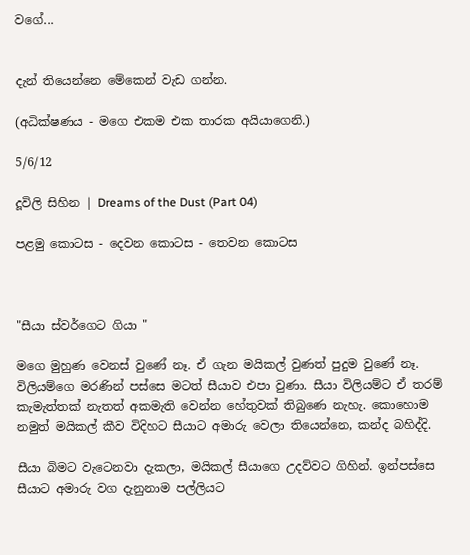වගේ...


දැන් තියෙන්නෙ මේකෙන් වැඩ ගන්න.

(අධික්ෂණය - මගෙ එකම එක තාරක අයියාගෙනි.)

5/6/12

දූවිලි සිහින | Dreams of the Dust (Part 04)

පළමු කොටස - දෙවන කොටස - තෙවන කොටස



"සීයා ස්වර්ගෙට ගියා "

මගෙ මුහුණ වෙනස් වුණේ නෑ. ඒ ගැන මයිකල් වුණත් පුදුම වුණේ නෑ. විලියම්ගෙ මරණින් පස්සෙ මටත් සීයාව එපා වුණා. සීයා විලියම්ට ඒ තරම් කැමැත්තක් නැතත් අකමැති වෙන්න හේතුවක් තිබුණෙ නැහැ. කොහොම නමුත් මයිකල් කීව විදිහට සීයාට අමාරු වෙලා තියෙන්නෙ, කන්ද බහිද්දි.

සීයා බිමට වැටෙනවා දැකලා, මයිකල් සීයාගෙ උදව්වට ගිහින්. ඉන්පස්සෙ සීයාට අමාරු වග දැනුනාම පල්ලියට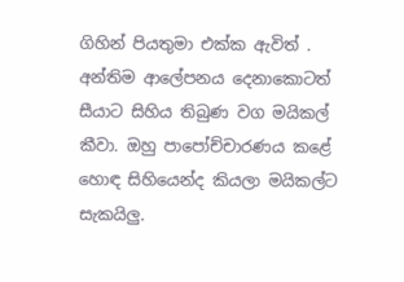ගිහින් පියතුමා එක්ක ඇවිත් . අන්තිම ආලේපනය දෙනාකොටත් සීයාට සිහිය තිබුණ වග මයිකල් කීවා. ඔහු පාපෝච්චාරණය කළේ හොඳ සිහියෙන්ද කියලා මයිකල්ට සැකයිලු.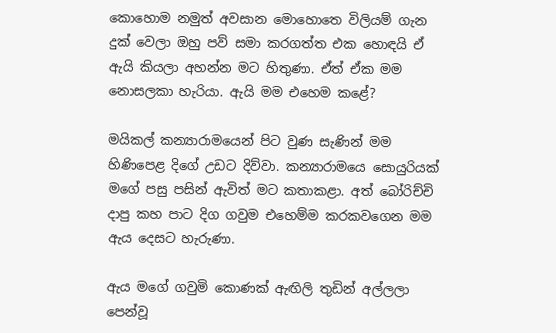කොහොම නමුත් අවසාන මොහොතෙ විලියම් ගැන දුක් වෙලා ඔහු පව් සමා කරගත්ත එක හොඳයි ඒ ඇයි කියලා අහන්න මට හිතුණා. ඒත් ඒක මම නොසලකා හැරියා. ඇයි මම එහෙම කළේ?

මයිකල් කන්‍යාරාමයෙන් පිට වුණ සැණින් මම හිණිපෙළ දිගේ උඩට දිව්වා. කන්‍යාරාමයෙ සොයුරියක් මගේ පසු පසින් ඇවිත් මට කතාකළා. අත් බෝරිච්චි දාපු කහ පාට දිග ගවුම එහෙම්ම කරකවගෙන මම ඇය දෙසට හැරුණා.

ඇය මගේ ගවුමි කොණක් ඇඟිලි තුඩින් අල්ලලා පෙන්වූ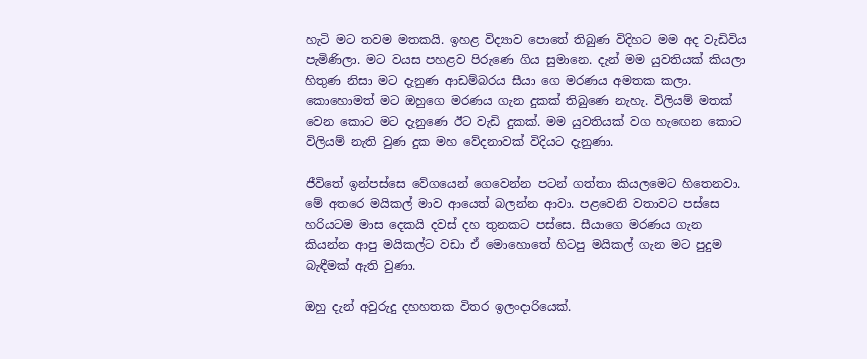හැටි මට තවම මතකයි. ඉහළ විද්‍යාව පොතේ තිබුණ විදිහට මම අද වැඩිවිය පැමිණිලා. මට වයස පහළව පිරුණෙ ගිය සුමානෙ. දැන් මම යුවතියක් කියලා හිතුණ නිසා මට දැනුණ ආඩම්බරය සීයා ගෙ මරණය අමතක කලා. කොහොමත් මට ඔහුගෙ මරණය ගැන දුකක් තිබුණෙ නැහැ. විලියම් මතක් වෙන කොට මට දැනුණෙ ඊට වැඩි දුකක්. මම යුවතියක් වග හැඟෙන කොට විලියම් නැති වුණ දුක මහ වේදනාවක් විදියට දැනුණා.

ජීවිතේ ඉන්පස්සෙ වේගයෙන් ගෙවෙන්න පටන් ගත්තා කියලමෙට හිතෙනවා. මේ අතරෙ මයිකල් මාව ආයෙත් බලන්න ආවා. පළවෙනි වතාවට පස්සෙ හරියටම මාස දෙකයි දවස් දහ තුනකට පස්සෙ. සීයාගෙ මරණය ගැන කියන්න ආපු මයිකල්ට වඩා ඒ මොහොතේ හිටපු මයිකල් ගැන මට පුදුම බැඳීමක් ඇති වුණා.

ඔහු දැන් අවුරුදු දහහතක විතර ඉලංදාරියෙක්.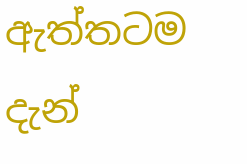ඇත්තටම දැන්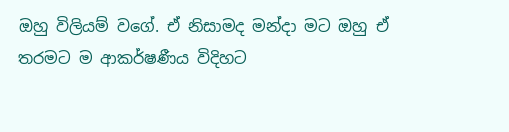ඔහු විලියම් වගේ. ඒ නිසාමද මන්දා මට ඔහු ඒ තරමට ම ආකර්ෂණීය විදිහට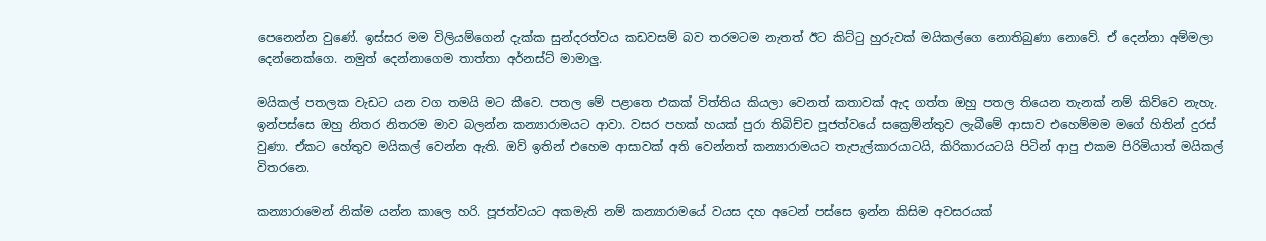පෙනෙන්න වුණේ. ඉස්සර මම විලියම්ගෙන් දැක්ක සුන්දරත්වය කඩවසම් බව තරමටම නැතත් ඊට කිට්ටු හුරුවක් මයිකල්ගෙ නොතිබුණා නොවේ. ඒ දෙන්නා අම්මලා දෙන්නෙක්ගෙ. නමුත් දෙන්නාගෙම තාත්තා අර්නස්ට් මාමාලු.

මයිකල් පතලක වැඩට යන වග තමයි මට කීවෙ. පතල මේ පළාතෙ එකක් විත්තිය කියලා වෙනත් කතාවක් ඇද ගත්ත ඔහු පතල තියෙන තැනක් නම් කිව්වෙ නැහැ. ඉන්පස්සෙ ඔහු නිතර නිතරම මාව බලන්න කන්‍යාරාමයට ආවා. වසර පහක් හයක් පුරා තිබිච්ච පූජත්වයේ සක්‍රෙම්න්තුව ලැබීමේ ආසාව එහෙම්මම මගේ හිතින් දුරස් වුණා. ඒකට හේතුව මයිකල් වෙන්න ඇති. ඔව් ඉතින් එහෙම ආසාවක් අති වෙන්නත් කන්‍යාරාමයට තැපැල්කාරයාටයි, කිරිකාරයටයි පිටින් ආපු එකම පිරිමියාත් මයිකල් විතරනෙ.

කන්‍යාරාමෙන් නික්ම යන්න කාලෙ හරි. පූජත්වයට අකමැති නම් කන්‍යාරාමයේ වයස දහ අටෙන් පස්සෙ ඉන්න කිසිම අවසරයක්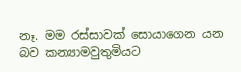නෑ. මම රස්සාවක් සොයාගෙන යන බව කන්‍යාමවුතුමියට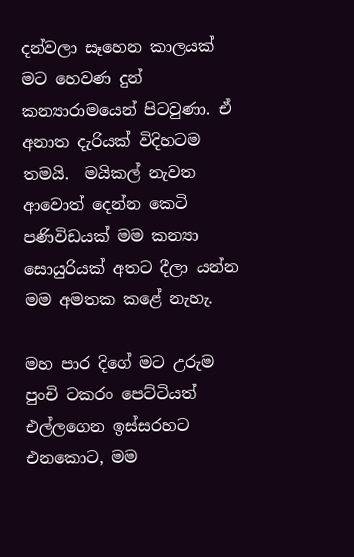දන්වලා සෑහෙන කාලයක් මට හෙවණ දුන් කන්‍යාරාමයෙන් පිටවුණා. ඒ අනාත දැරියක් විදිහටම තමයි.  මයිකල් නැවත ආවොත් දෙන්න කෙටි පණිවිඩයක් මම කන්‍යා සොයුරියක් අතට දීලා යන්න මම අමතක කළේ නැහැ.

මහ පාර දිගේ මට උරුම පුංචි ටකරං පෙට්ටියත් එල්ලගෙන ඉස්සරහට එනකොට, මම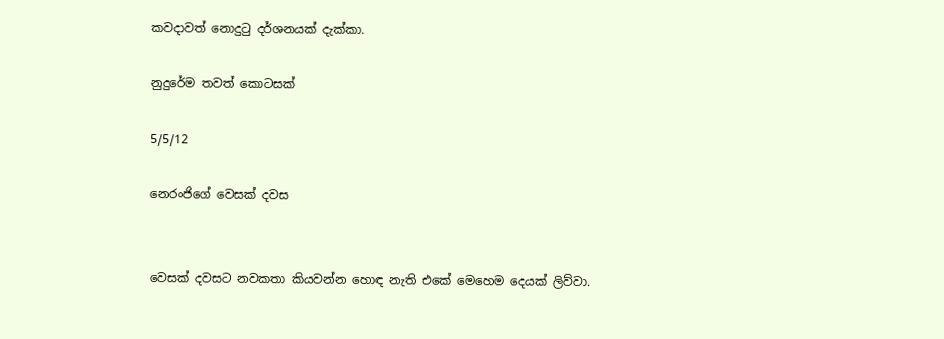කවදාවත් නොදුටු දර්ශනයක් දැක්කා.

නුදුරේම තවත් කොටසක්

5/5/12

නෙරංජිගේ වෙසක් දවස


වෙසක් දවසට නවකතා කියවන්න හොඳ නැති එකේ මෙහෙම දෙයක් ලිව්වා.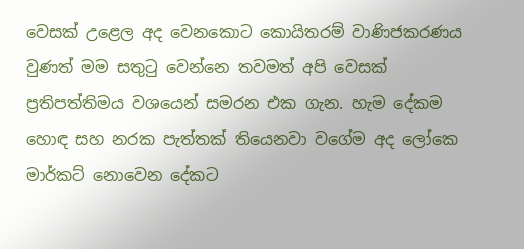වෙසක් උළෙල අද වෙනකොට කොයිතරම් වාණිජකරණය වුණත් මම සතුටු වෙන්නෙ තවමත් අපි වෙසක් ප්‍රතිපත්තිමය වශයෙන් සමරන එක ගැන. හැම දේකම හොඳ සහ නරක පැත්තක් තියෙනවා වගේම අද ලෝකෙ මාර්කට් නොවෙන දේකට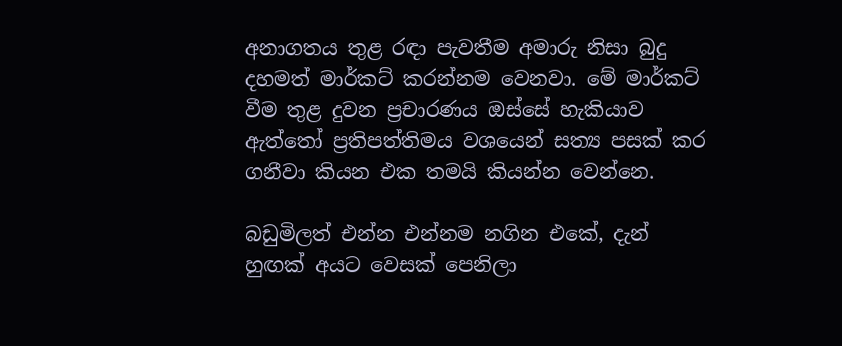අනාගතය තුළ රඳා පැවතීම අමාරු නිසා බුදු දහමත් මාර්කට් කරන්නම වෙනවා. මේ මාර්කට් වීම තුළ දුවන ප්‍රචාරණය ඔස්සේ හැකියාව ඇත්තෝ ප්‍රතිපත්තිමය වශයෙන් සත්‍ය පසක් කර ගනීවා කියන එක තමයි කියන්න වෙන්නෙ.

බඩුමිලත් එන්න එන්නම නගින එකේ, දැන් හුඟක් අයට වෙසක් පෙනිලා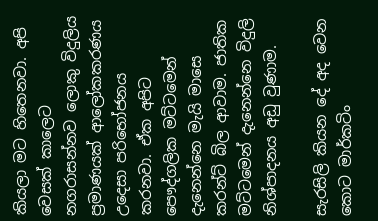කියලා මට හිතෙනවා. අපි වෙසක් කාලෙට නගරාසන්නව ලොකු විදුලිය ප්‍රමාණයක් ආලෝකකරණය උදෙසා පරිභෝජනය කරනවා. ඒක අපිට පෞද්ගලික මට්ටමෙන් දැනෙන්නෙ මැයි මාසෙ කරන්ට් බිල ආවාම. ජාතික මට්ටමෙන් දැනෙන්නෙ විදුලි නිශ්පාදනය අඩු වුණාම.

සැරසිලි කියන දේ අද වෙන කොට මාර්කටිං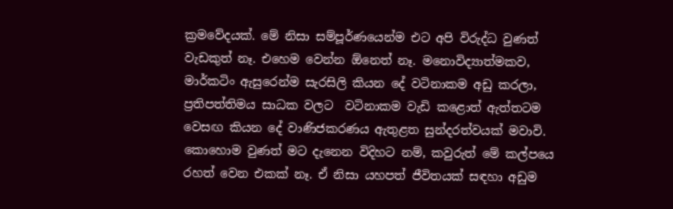ක්‍රමවේදයක්. මේ නිසා සම්පූර්ණයෙන්ම එට අපි විරුද්ධ වුණත් වැඩකුත් නෑ. එහෙම වෙන්න ඕනෙත් නෑ. මනොවිද්‍යාත්මකව, මාර්කටිං ඇසුරෙන්ම සැරසිලි කියන දේ වටිනාකම අඩු කරලා, ප්‍රතිපත්තිමය සාධක වලට  වටිනාකම වැඩි කළොත් ඇත්තටම වෙසඟ කියන දේ වාණිජකරණය ඇතුළත සුන්දරත්වයක් මවාවි. කොහොම වුණත් මට දැනෙන විදිහට නම්, කවුරුත් මේ කල්පයෙ රහත් වෙන එකක් නෑ. ඒ නිසා යහපත් ජීවිතයක් සඳහා අඩුම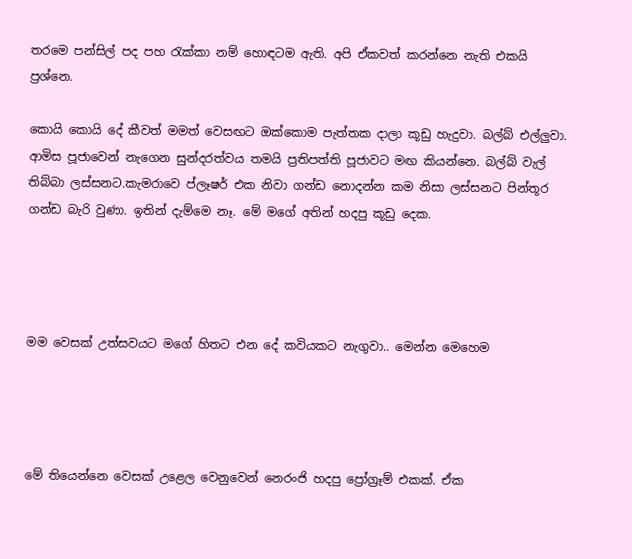තරමෙ පන්සිල් පද පහ රැක්කා නම් හොඳටම ඇති. අපි ඒකවත් කරන්නෙ නැති එකයි ප්‍රශ්නෙ.

කොයි කොයි දේ කීවත් මමත් වෙසඟට ඔක්කොම පැත්තක දාලා කූඩු හැදුවා. බල්බ් එල්ලුවා. ආමිස පූජාවෙන් නැගෙන සුන්දරත්වය තමයි ප්‍රතිපත්ති පූජාවට මඟ කියන්නෙ. බල්බ් වැල් තිබ්බා ලස්සනට.කැමරාවෙ ප්ලෑෂර් එක නිවා ගන්ඩ නොදන්න කම නිසා ලස්සනට පින්තූර ගන්ඩ බැරි වුණා. ඉතින් දැම්මෙ නෑ. මේ මගේ අතින් හදපු කූඩු දෙක.




මම වෙසක් උත්සවයට මගේ හිතට එන දේ කවියකට නැගුවා.. මෙන්න මෙහෙම




මේ තියෙන්නෙ වෙසක් උළෙල වෙනුවෙන් නෙරංජි හදපු ප්‍රෝග්‍රෑම් එකක්. ඒක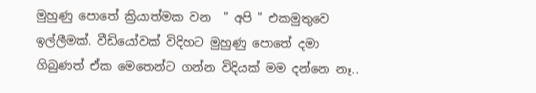මුහුණු පොතේ ක්‍රියාත්මක වන  " අපි " එකමුතුවෙ ඉල්ලීමක්. වීඩියෝවක් විදිහට මුහුණු පොතේ දමා ගිබුණත් ඒක මෙතෙන්ට ගන්න විදියක් මම දන්නෙ නෑ..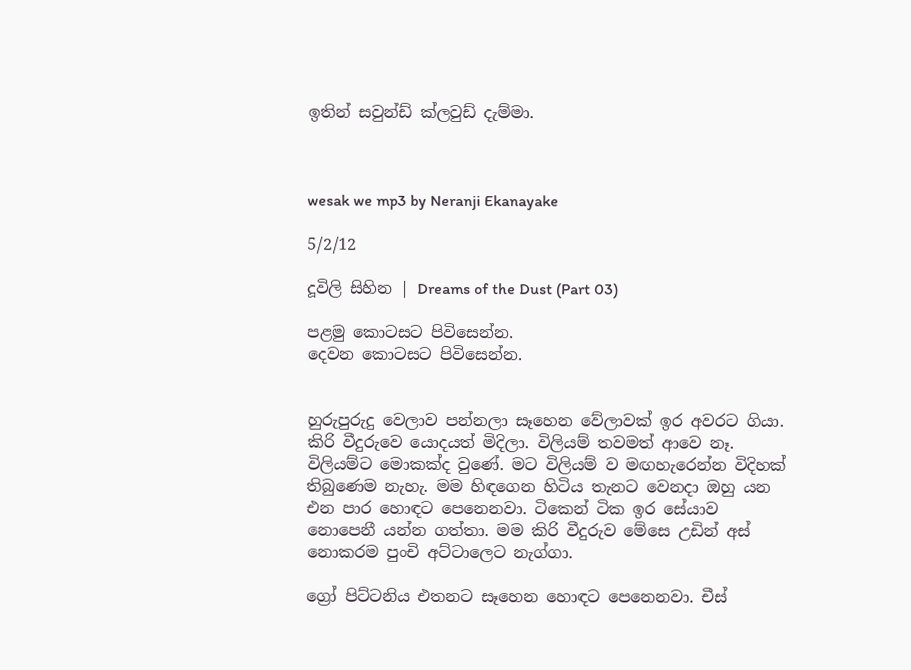ඉතින් සවුන්ඩ් ක්ලවුඩ් දැම්මා.



wesak we mp3 by Neranji Ekanayake

5/2/12

දූවිලි සිහින | Dreams of the Dust (Part 03)

පළමු කොටසට පිවිසෙන්න.
දෙවන කොටසට පිවිසෙන්න.


හුරුපුරුදු වෙලාව පන්නලා සෑහෙන වේලාවක් ඉර අවරට ගියා. කිරි වීදුරුවෙ යොදයත් මිදිලා. විලියම් තවමත් ආවෙ නෑ. විලියම්ට මොකක්ද වුණේ. මට විලියම් ව මඟහැරෙන්න විදිහක් තිබුණෙම නැහැ. මම හිඳගෙන හිටිය තැනට වෙනදා ඔහු යන එන පාර හොඳට පෙනෙනවා. ටිකෙන් ටික ඉර සේයාව නොපෙනී යන්න ගත්තා. මම කිරි වීදුරුව මේසෙ උඩින් අස් නොකරම පුංචි අට්ටාලෙට නැග්ගා.

ග්‍රෝ පිට්ටනිය එතනට සෑහෙන හොඳට පෙනෙනවා. චීස්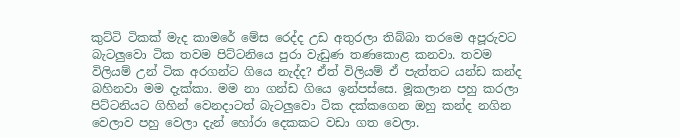කුට්ටි ටිකක් මැද කාමරේ මේස රෙද්ද උඩ අතුරලා තිබ්බා තරමෙ අපූරුවට බැටලුවො ටික තවම පිට්ටනියෙ පුරා වැඩුණ තණකොළ කනවා. තවම විලියම් උන් ටික අරගන්ට ගියෙ නැද්ද? ඒත් විලියම් ඒ පැත්තට යන්ඩ කන්ද බහිනවා මම දැක්කා. මම නා ගන්ඩ ගියෙ ඉන්පස්සෙ. මූකලාන පහු කරලා පිට්ටනියට ගිහින් වෙනදාටත් බැටලුවො ටික දක්කගෙන ඔහු කන්ද නගින වෙලාව පහු වෙලා දැන් හෝරා දෙකකට වඩා ගත වෙලා.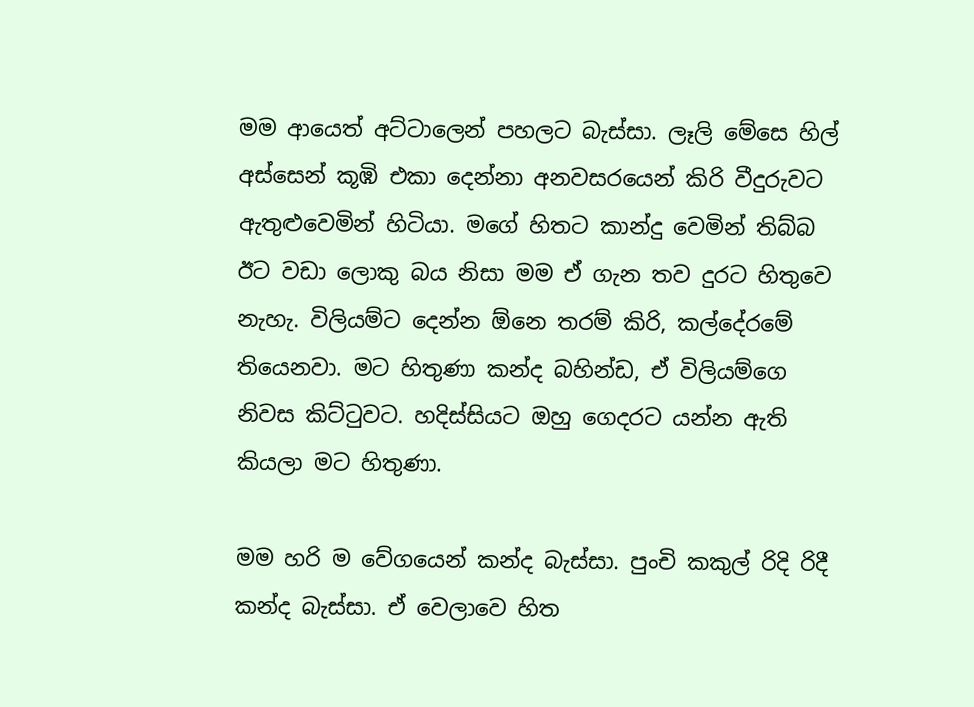මම ආයෙත් අට්ටාලෙන් පහලට බැස්සා. ලෑලි මේසෙ හිල් අස්සෙන් කූඹි එකා දෙන්නා අනවසරයෙන් කිරි වීදුරුවට ඇතුළුවෙමින් හිටියා. මගේ හිතට කාන්දු වෙමින් තිබ්බ ඊට වඩා ලොකු බය නිසා මම ඒ ගැන තව දුරට හිතුවෙ නැහැ. විලියම්ට දෙන්න ඕනෙ තරම් කිරි, කල්දේරමේ තියෙනවා. මට හිතුණා කන්ද බහින්ඩ, ඒ විලියම්ගෙ නිවස කිට්ටුවට. හදිස්සියට ඔහු ගෙදරට යන්න ඇති කියලා මට හිතුණා.

මම හරි ම වේගයෙන් කන්ද බැස්සා. පුංචි කකුල් රිදි රිදී කන්ද බැස්සා. ඒ වෙලාවෙ හිත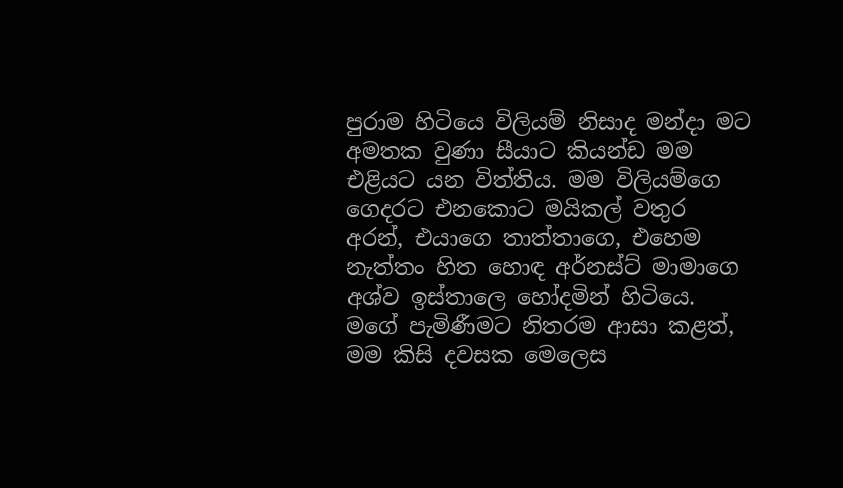පුරාම හිටියෙ විලියම් නිසාද මන්දා මට අමතක වුණා සීයාට කියන්ඩ මම එළියට යන විත්තිය. මම විලියම්ගෙ ගෙදරට එනකොට මයිකල් වතුර අරන්, එයාගෙ තාත්තාගෙ, එහෙම නැත්තං හිත හොඳ අර්නස්ට් මාමාගෙ අශ්ව ඉස්තාලෙ හෝදමින් හිටියෙ. මගේ පැමිණීමට නිතරම ආසා කළත්, මම කිසි දවසක මෙලෙස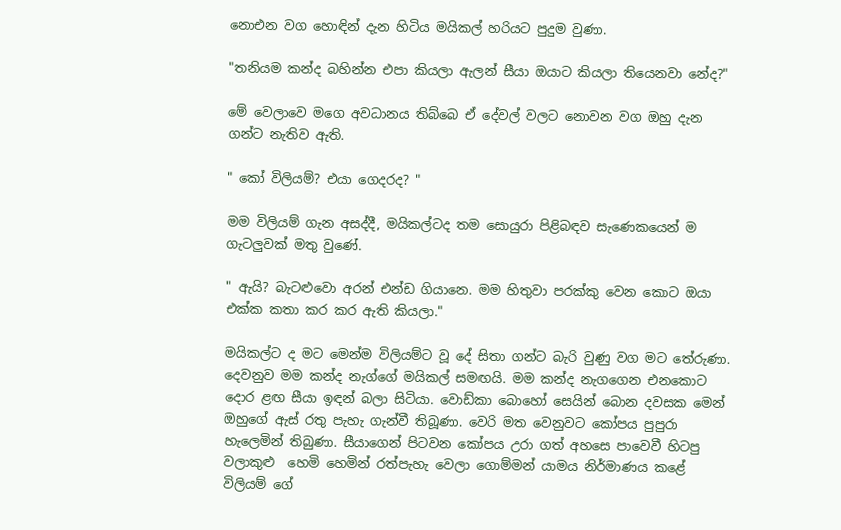නොඑන වග හොඳින් දැන හිටිය මයිකල් හරියට පුදුම වුණා.

"තනියම කන්ද බහින්න එපා කියලා ඇලන් සීයා ඔයාට කියලා තියෙනවා නේද?"

මේ වෙලාවෙ මගෙ අවධානය තිබ්බෙ ඒ දේවල් වලට නොවන වග ඔහු දැන ගන්ට නැතිව ඇති.

" කෝ විලියම්? එයා ගෙදරද? "

මම විලියම් ගැන අසද්දී, මයිකල්ටද තම සොයුරා පිළිබඳව සැණෙකයෙන් ම ගැටලුවක් මතු වුණේ.

" ඇයි? බැටළුවො අරන් එන්ඩ ගියානෙ. මම හිතුවා පරක්කු වෙන කොට ඔයා එක්ක කතා කර කර ඇති කියලා."

මයිකල්ට ද මට මෙන්ම විලියම්ට වූ දේ සිතා ගන්ට බැරි වුණු වග මට තේරුණා. දෙවනුව මම කන්ද නැග්ගේ මයිකල් සමඟයි. මම කන්ද නැගගෙන එනකොට දොර ළඟ සීයා ඉඳන් බලා සිටියා. වොඩ්කා බොහෝ සෙයින් බොන දවසක මෙන් ඔහුගේ ඇස් රතු පැහැ ගැන්වී තිබූණා. වෙරි මත වෙනුවට කෝපය පුපුරා හැලෙමින් තිබුණා. සීයාගෙන් පිටවන කෝපය උරා ගත් අහසෙ පාවෙවී හිටපු වලාකුළු  හෙමි හෙමින් රත්පැහැ වෙලා ගොම්මන් යාමය නිර්මාණය කළේ විලියම් ගේ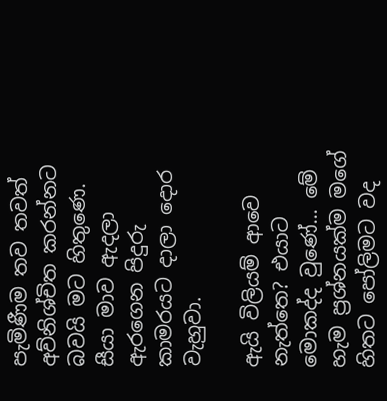පැමිණීම තව තවත් අව්නිශ්චිත කරන්නට බවයි මට හිතුණෙ. සීයා මාව ඇදලා ඇරගෙන පිදුරු කාමරයට දාලා දොර වැහුවා.

ඇයි විලියම් ආවෙ නැත්තෙ? එයාට මොකද්ද වුණේ... මේ හැම ප්‍රශ්නයක්ම මගේ හිතට පෝලිමට වද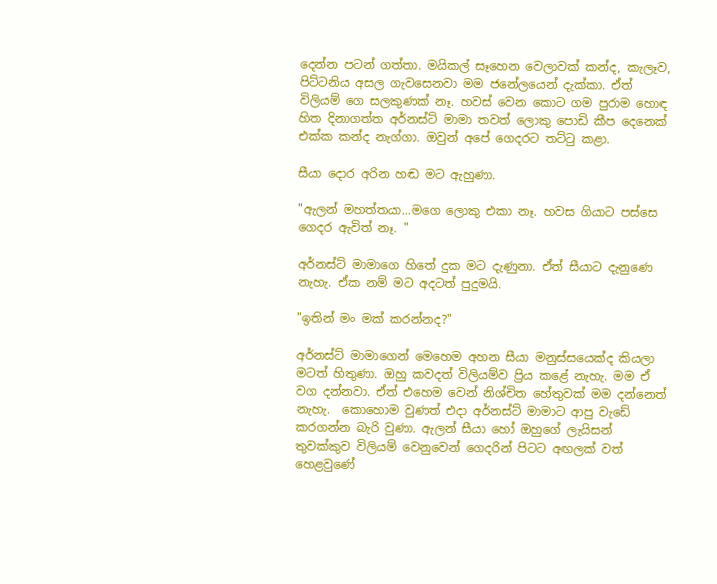දෙන්න පටන් ගත්තා. මයිකල් සෑහෙන වෙලාවක් කන්ද, කැලෑව, පිට්ටනිය අසල ගැවසෙනවා මම ජනේලයෙන් දැක්කා. ඒත් විලියම් ගෙ සලකුණක් නෑ. හවස් වෙන කොට ගම පුරාම හොඳ හිත දිනාගත්ත අර්නස්ට් මාමා තවත් ලොකු පොඩි කීප දෙනෙක් එක්ක කන්ද නැග්ගා. ඔවුන් අපේ ගෙදරට තට්ටු කළා.

සීයා දොර අරින හඬ මට ඇහුණා.

"ඇලන් මහත්තයා...මගෙ ලොකු එකා නෑ. හවස ගියාට පස්සෙ ගෙදර ඇවිත් නෑ. "

අර්නස්ට් මාමාගෙ හිතේ දුක මට දැණුනා. ඒත් සීයාට දැනුණෙ නැහැ. ඒක නම් මට අදටත් පුදුමයි.

"ඉතින් මං මක් කරන්නද?"

අර්නස්ට් මාමාගෙන් මෙහෙම අහන සීයා මනුස්සයෙක්ද කියලා මටත් හිතුණා. ඔහු කවදත් විලියම්ව ප්‍රිය කළේ නැහැ. මම ඒ වග දන්නවා. ඒත් එහෙම වෙන් නිශ්චිත හේතුවක් මම දන්නෙත් නැහැ.  කොහොම වුණත් එදා අර්නස්ට් මාමාට ආපු වැඩේ කරගන්න බැරි වුණා. ඇලන් සීයා හෝ ඔහුගේ ලැයිසන් තුවක්කුව විලියම් වෙනුවෙන් ගෙදරින් පිටට අඟලක් වත් හෙළවුණේ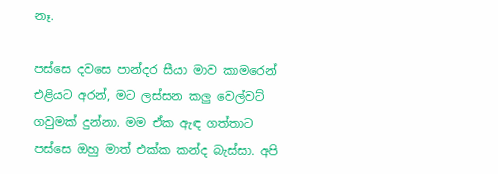නෑ.

පස්සෙ දවසෙ පාන්දර සීයා මාව කාමරෙන් එළියට අරන්, මට ලස්සන කලු වෙල්වට් ගවුමක් දුන්නා. මම ඒක ඇඳ ගත්තාට පස්සෙ ඔහු මාත් එක්ක කන්ද බැස්සා. අපි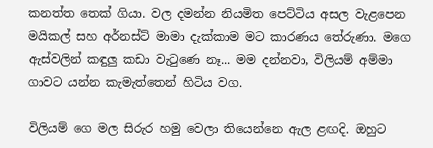කනත්ත තෙක් ගියා. වල දමන්න නියමිත පෙට්ටිය අසල වැළපෙන මයිකල් සහ අර්නස්ට් මාමා දැක්කාම මට කාරණය තේරුණා. මගෙ ඇස්වලින් කඳුලු කඩා වැටුණෙ නෑ... මම දන්නවා, විලියම් අම්මා ගාවට යන්න කැමැත්තෙන් හිටිය වග.

විලියම් ගෙ මල සිරුර හමු වෙලා තියෙන්නෙ ඇල ළඟදි. ඔහුට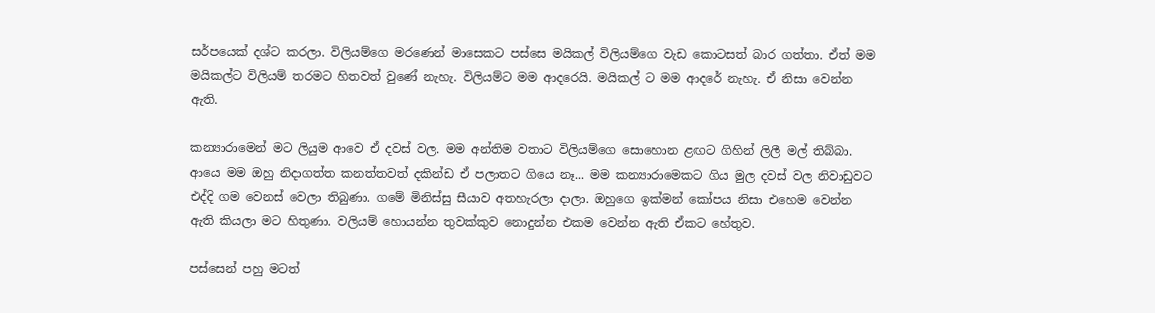සර්පයෙක් දශ්ට කරලා. විලියම්ගෙ මරණෙන් මාසෙකට පස්සෙ මයිකල් විලියම්ගෙ වැඩ කොටසත් බාර ගත්තා. ඒත් මම මයිකල්ට විලියම් තරමට හිතවත් වුණේ නැහැ. විලියම්ට මම ආදරෙයි. මයිකල් ට මම ආදරේ නැහැ. ඒ නිසා වෙන්න ඇති.

කන්‍යාරාමෙන් මට ලියුම ආවෙ ඒ දවස් වල. මම අන්තිම වතාට විලියම්ගෙ සොහොන ළඟට ගිහින් ලිලී මල් තිබ්බා. ආයෙ මම ඔහු නිදාගත්ත කනත්තවත් දකින්ඩ ඒ පලාතට ගියෙ නෑ... මම කන්‍යාරාමෙකට ගිය මුල දවස් වල නිවාඩුවට එද්දි ගම වෙනස් වෙලා තිබුණා. ගමේ මිනිස්සු සීයාව අතහැරලා දාලා. ඔහුගෙ ඉක්මන් කෝපය නිසා එහෙම වෙන්න ඇති කියලා මට හිතුණා. වලියම් හොයන්න තුවක්කුව නොදුන්න එකම වෙන්න ඇති ඒකට හේතුව.

පස්සෙන් පහු මටත්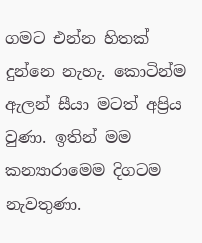ගමට එන්න හිතක් දුන්නෙ නැහැ. කොටින්ම ඇලන් සීයා මටත් අප්‍රිය වුණා. ඉතින් මම කන්‍යාරාමෙම දිගටම නැවතුණා.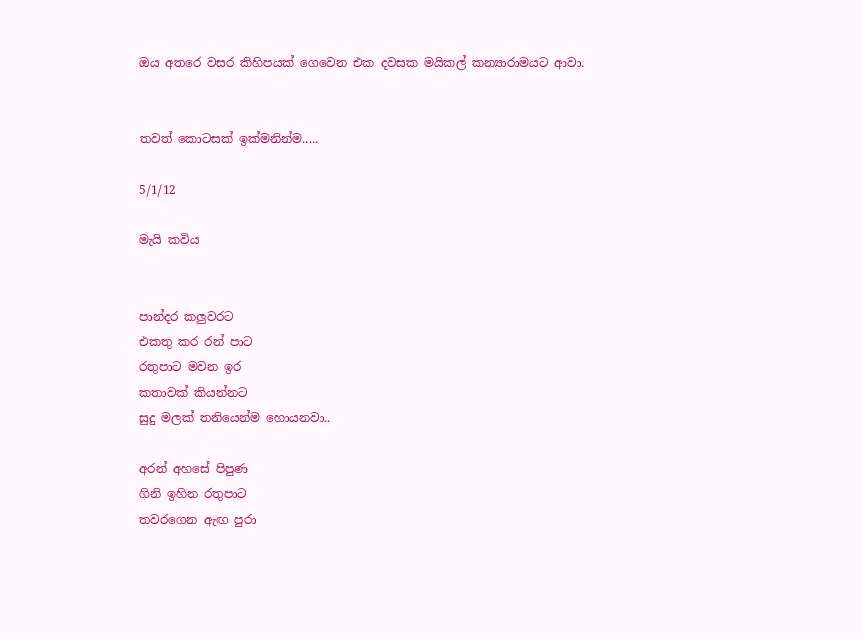ඔය අතරෙ වසර කිහිපයක් ගෙවෙන එක දවසක මයිකල් කන්‍යාරාමයට ආවා.


තවත් කොටසක් ඉක්මනින්ම.....

5/1/12

මැයි කවිය


පාන්දර කලුවරට
එකතු කර රන් පාට
රතුපාට මවන ඉර
කතාවක් කියන්නට
සුදු මලක් තනියෙන්ම හොයනවා..

අරන් අහසේ පිපුණ
ගිනි ඉහින රතුපාට
තවරගෙන ඇඟ පුරා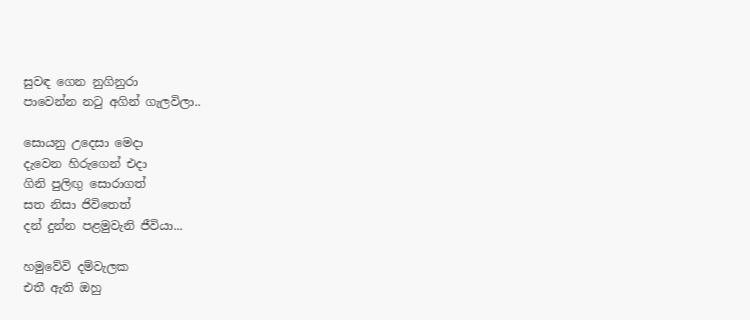සුවඳ ගෙන නුගිනුරා
පාවෙන්න නටු අගින් ගැලවිලා..

සොයනු උදෙසා මෙදා
දැවෙන හිරුගෙන් එදා
ගිනි පුලිඟු සොරාගත්
සත නිසා ජිවිතෙත්
දන් දුන්න පළමුවැනි ජීවියා...

හමුවේවි දම්වැලක
එතී ඇති ඔහු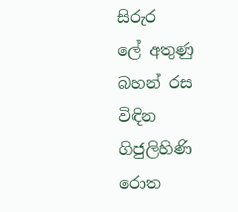සිරුර
ලේ අතුණු බහන් රස
විඳින ගිජුලිහිණි රොත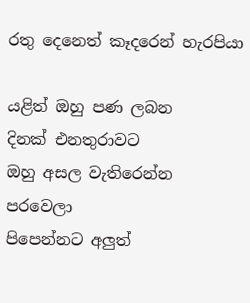රතු දෙනෙත් කෑදරෙන් හැරපියා

යළිත් ඔහු පණ ලබන
දිනක් එනතුරාවට
ඔහු අසල වැතිරෙන්න
පරවෙලා
පිපෙන්නට අලුත්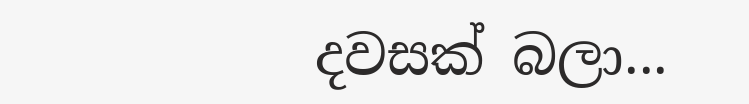දවසක් බලා...